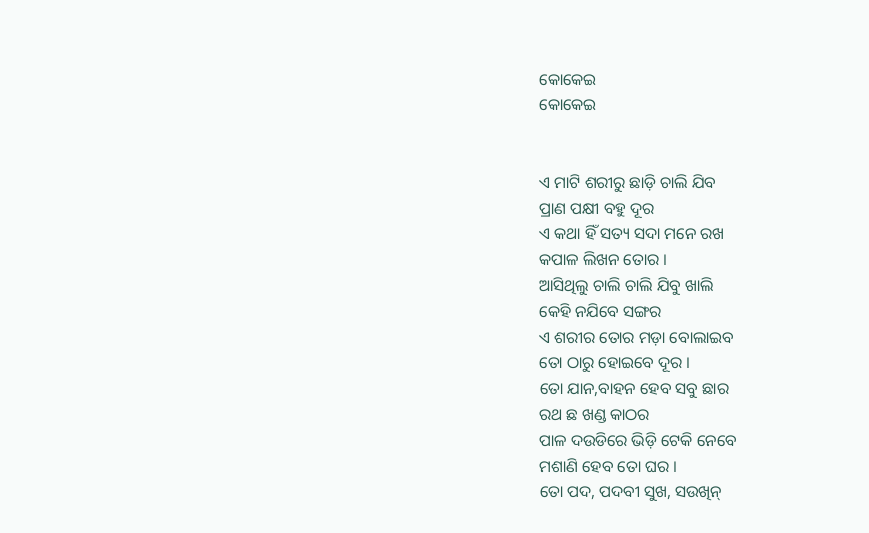କୋକେଇ
କୋକେଇ


ଏ ମାଟି ଶରୀରୁ ଛାଡ଼ି ଚାଲି ଯିବ
ପ୍ରାଣ ପକ୍ଷୀ ବହୁ ଦୂର
ଏ କଥା ହିଁ ସତ୍ୟ ସଦା ମନେ ରଖ
କପାଳ ଲିଖନ ତୋର ।
ଆସିଥିଲୁ ଚାଲି ଚାଲି ଯିବୁ ଖାଲି
କେହି ନଯିବେ ସଙ୍ଗର
ଏ ଶରୀର ତୋର ମଡ଼ା ବୋଲାଇବ
ତୋ ଠାରୁ ହୋଇବେ ଦୂର ।
ତୋ ଯାନ,ବାହନ ହେବ ସବୁ ଛାର
ରଥ ଛ ଖଣ୍ଡ କାଠର
ପାଳ ଦଉଡିରେ ଭିଡ଼ି ଟେକି ନେବେ
ମଶାଣି ହେବ ତୋ ଘର ।
ତୋ ପଦ, ପଦବୀ ସୁଖ, ସଉଖିନ୍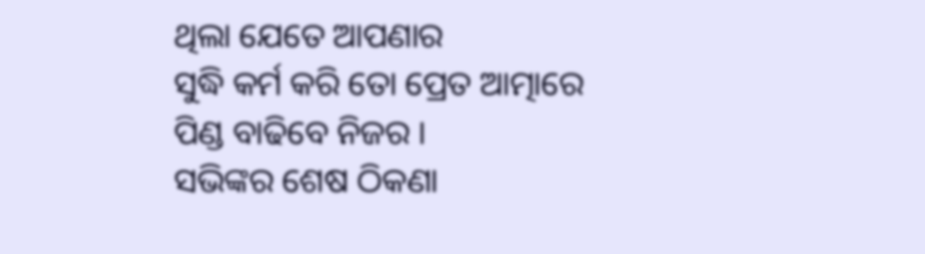ଥିଲା ଯେତେ ଆପଣାର
ସୁଦ୍ଧି କର୍ମ କରି ତୋ ପ୍ରେତ ଆତ୍ମାରେ
ପିଣ୍ଡ ବାଢିବେ ନିଜର ।
ସଭିଙ୍କର ଶେଷ ଠିକଣା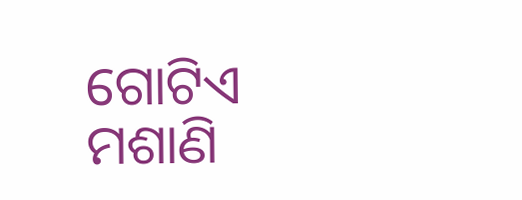ଗୋଟିଏ
ମଶାଣି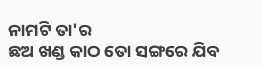ନାମଟି ତା'ର
ଛଅ ଖଣ୍ଡ କାଠ ତୋ ସଙ୍ଗରେ ଯିବ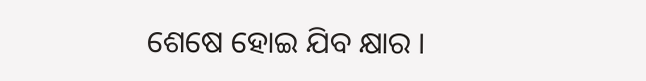ଶେଷେ ହୋଇ ଯିବ କ୍ଷାର ।